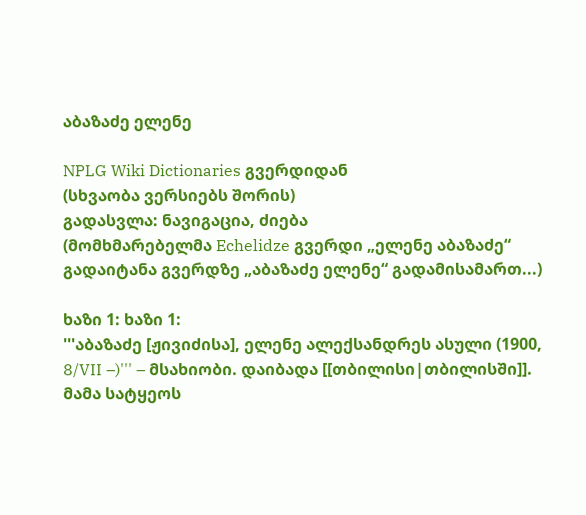აბაზაძე ელენე

NPLG Wiki Dictionaries გვერდიდან
(სხვაობა ვერსიებს შორის)
გადასვლა: ნავიგაცია, ძიება
(მომხმარებელმა Echelidze გვერდი „ელენე აბაზაძე“ გადაიტანა გვერდზე „აბაზაძე ელენე“ გადამისამართ...)

ხაზი 1: ხაზი 1:
'''აბაზაძე [ჟივიძისა], ელენე ალექსანდრეს ასული (1900, 8/VII –)''' – მსახიობი. დაიბადა [[თბილისი|თბილისში]]. მამა სატყეოს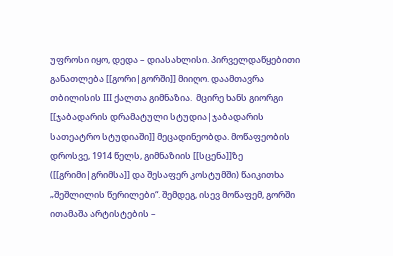უფროსი იყო, დედა – დიასახლისი. პირველდაწყებითი განათლება [[გორი|გორში]] მიიღო. დაამთავრა თბილისის III ქალთა გიმნაზია.  მცირე ხანს გიორგი [[ჯაბადარის დრამატული სტუდია|ჯაბადარის სათეატრო სტუდიაში]] მეცადინეობდა. მოწაფეობის დროსვე, 1914 წელს, გიმნაზიის [[სცენა]]ზე ([[გრიმი|გრიმსა]] და შესაფერ კოსტუმში) წაიკითხა „შეშლილის წერილები“. შემდეგ, ისევ მოწაფემ, გორში ითამაშა არტისტების –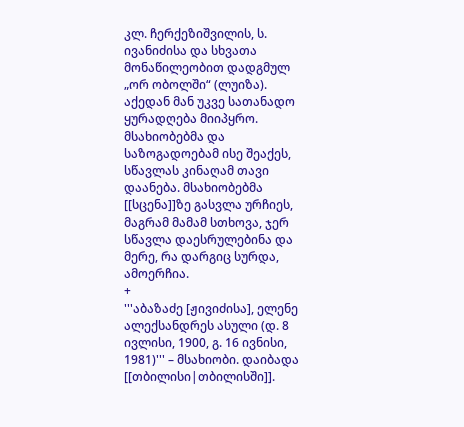კლ. ჩერქეზიშვილის, ს. ივანიძისა და სხვათა მონაწილეობით დადგმულ „ორ ობოლში“ (ლუიზა).  აქედან მან უკვე სათანადო ყურადღება მიიპყრო.  მსახიობებმა და საზოგადოებამ ისე შეაქეს, სწავლას კინაღამ თავი დაანება. მსახიობებმა [[სცენა]]ზე გასვლა ურჩიეს, მაგრამ მამამ სთხოვა, ჯერ სწავლა დაესრულებინა და მერე, რა დარგიც სურდა, ამოერჩია.
+
'''აბაზაძე [ჟივიძისა], ელენე ალექსანდრეს ასული (დ. 8 ივლისი, 1900, გ. 16 ივნისი, 1981)''' – მსახიობი. დაიბადა [[თბილისი|თბილისში]].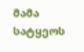მამა სატყეოს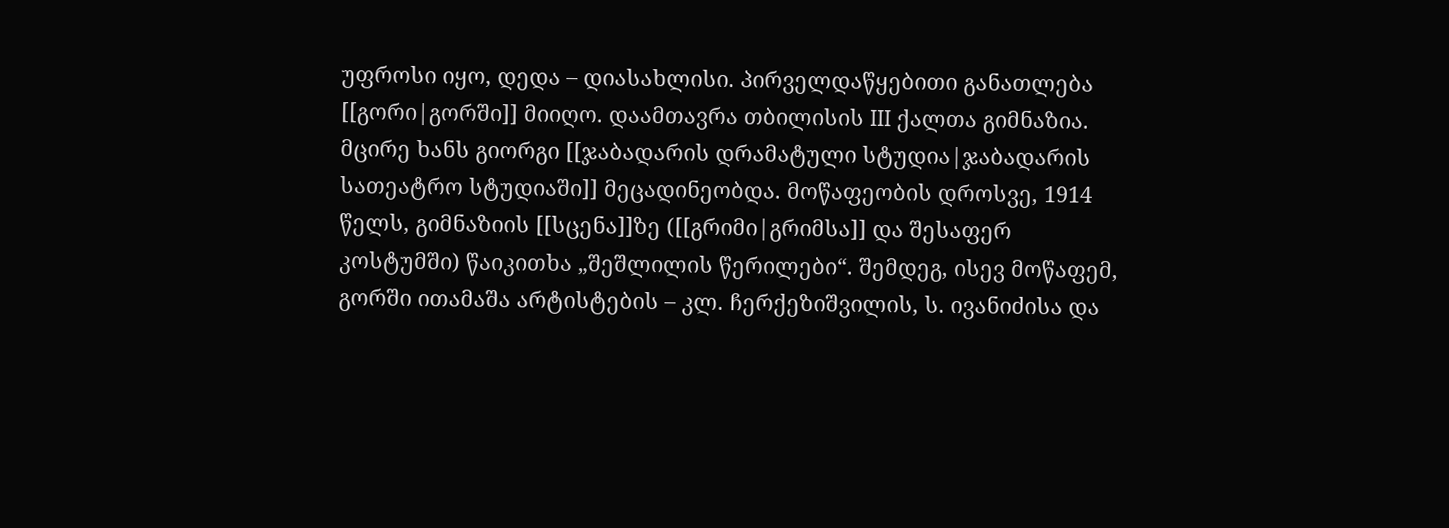უფროსი იყო, დედა – დიასახლისი. პირველდაწყებითი განათლება [[გორი|გორში]] მიიღო. დაამთავრა თბილისის III ქალთა გიმნაზია.  მცირე ხანს გიორგი [[ჯაბადარის დრამატული სტუდია|ჯაბადარის სათეატრო სტუდიაში]] მეცადინეობდა. მოწაფეობის დროსვე, 1914 წელს, გიმნაზიის [[სცენა]]ზე ([[გრიმი|გრიმსა]] და შესაფერ კოსტუმში) წაიკითხა „შეშლილის წერილები“. შემდეგ, ისევ მოწაფემ, გორში ითამაშა არტისტების – კლ. ჩერქეზიშვილის, ს. ივანიძისა და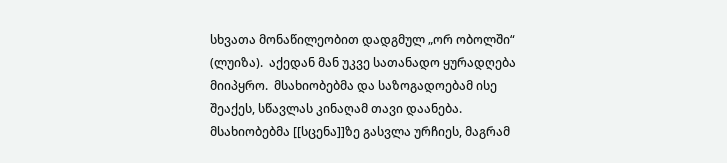სხვათა მონაწილეობით დადგმულ „ორ ობოლში“ (ლუიზა).  აქედან მან უკვე სათანადო ყურადღება მიიპყრო.  მსახიობებმა და საზოგადოებამ ისე შეაქეს, სწავლას კინაღამ თავი დაანება. მსახიობებმა [[სცენა]]ზე გასვლა ურჩიეს, მაგრამ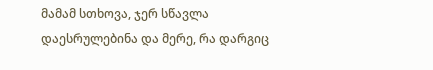მამამ სთხოვა, ჯერ სწავლა დაესრულებინა და მერე, რა დარგიც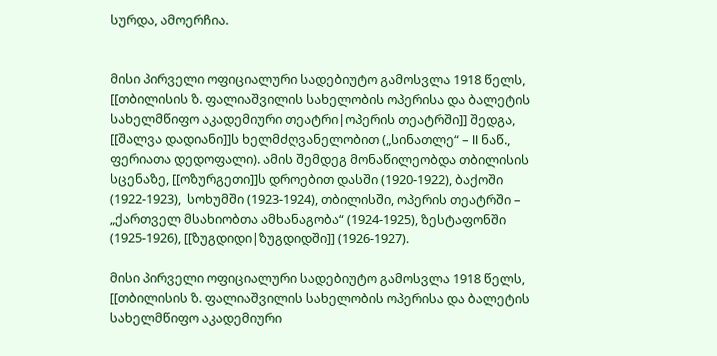სურდა, ამოერჩია.


მისი პირველი ოფიციალური სადებიუტო გამოსვლა 1918 წელს, [[თბილისის ზ. ფალიაშვილის სახელობის ოპერისა და ბალეტის სახელმწიფო აკადემიური თეატრი|ოპერის თეატრში]] შედგა,  [[შალვა დადიანი]]ს ხელმძღვანელობით („სინათლე“ – II ნაწ., ფერიათა დედოფალი). ამის შემდეგ მონაწილეობდა თბილისის სცენაზე, [[ოზურგეთი]]ს დროებით დასში (1920-1922), ბაქოში (1922-1923),  სოხუმში (1923-1924), თბილისში, ოპერის თეატრში – „ქართველ მსახიობთა ამხანაგობა“ (1924-1925), ზესტაფონში (1925-1926), [[ზუგდიდი|ზუგდიდში]] (1926-1927).

მისი პირველი ოფიციალური სადებიუტო გამოსვლა 1918 წელს, [[თბილისის ზ. ფალიაშვილის სახელობის ოპერისა და ბალეტის სახელმწიფო აკადემიური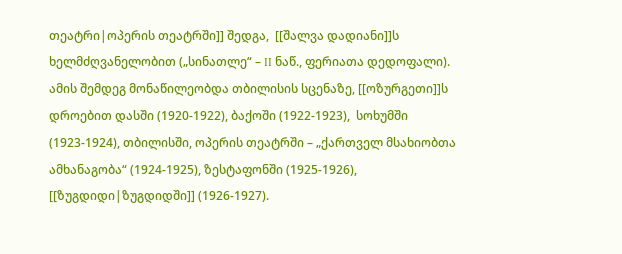თეატრი|ოპერის თეატრში]] შედგა,  [[შალვა დადიანი]]ს ხელმძღვანელობით („სინათლე“ – II ნაწ., ფერიათა დედოფალი). ამის შემდეგ მონაწილეობდა თბილისის სცენაზე, [[ოზურგეთი]]ს დროებით დასში (1920-1922), ბაქოში (1922-1923),  სოხუმში (1923-1924), თბილისში, ოპერის თეატრში – „ქართველ მსახიობთა ამხანაგობა“ (1924-1925), ზესტაფონში (1925-1926), [[ზუგდიდი|ზუგდიდში]] (1926-1927).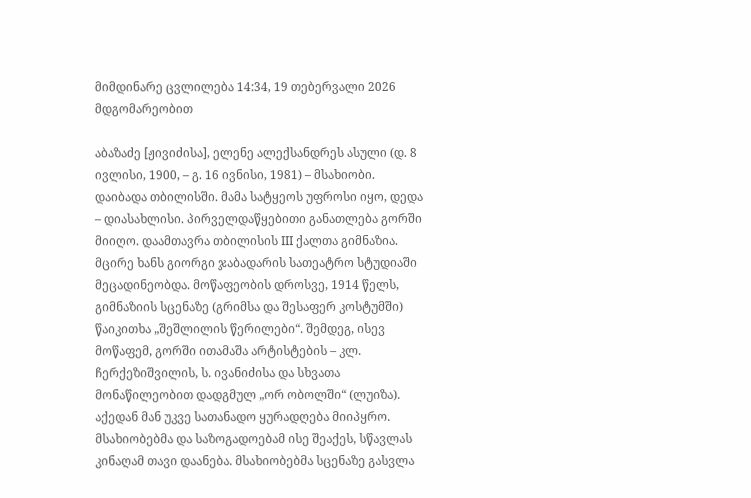მიმდინარე ცვლილება 14:34, 19 თებერვალი 2026 მდგომარეობით

აბაზაძე [ჟივიძისა], ელენე ალექსანდრეს ასული (დ. 8 ივლისი, 1900, – გ. 16 ივნისი, 1981) – მსახიობი. დაიბადა თბილისში. მამა სატყეოს უფროსი იყო, დედა – დიასახლისი. პირველდაწყებითი განათლება გორში მიიღო. დაამთავრა თბილისის III ქალთა გიმნაზია. მცირე ხანს გიორგი ჯაბადარის სათეატრო სტუდიაში მეცადინეობდა. მოწაფეობის დროსვე, 1914 წელს, გიმნაზიის სცენაზე (გრიმსა და შესაფერ კოსტუმში) წაიკითხა „შეშლილის წერილები“. შემდეგ, ისევ მოწაფემ, გორში ითამაშა არტისტების – კლ. ჩერქეზიშვილის, ს. ივანიძისა და სხვათა მონაწილეობით დადგმულ „ორ ობოლში“ (ლუიზა). აქედან მან უკვე სათანადო ყურადღება მიიპყრო. მსახიობებმა და საზოგადოებამ ისე შეაქეს, სწავლას კინაღამ თავი დაანება. მსახიობებმა სცენაზე გასვლა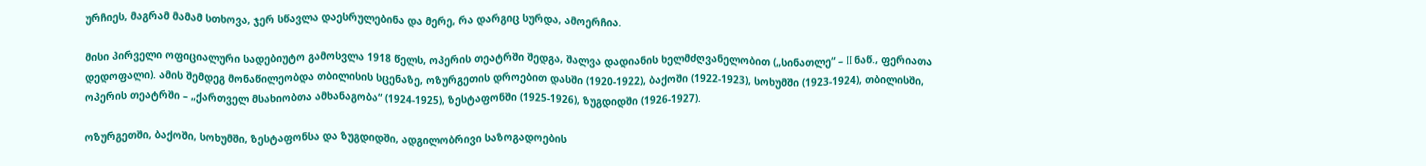ურჩიეს, მაგრამ მამამ სთხოვა, ჯერ სწავლა დაესრულებინა და მერე, რა დარგიც სურდა, ამოერჩია.

მისი პირველი ოფიციალური სადებიუტო გამოსვლა 1918 წელს, ოპერის თეატრში შედგა, შალვა დადიანის ხელმძღვანელობით („სინათლე“ – II ნაწ., ფერიათა დედოფალი). ამის შემდეგ მონაწილეობდა თბილისის სცენაზე, ოზურგეთის დროებით დასში (1920-1922), ბაქოში (1922-1923), სოხუმში (1923-1924), თბილისში, ოპერის თეატრში – „ქართველ მსახიობთა ამხანაგობა“ (1924-1925), ზესტაფონში (1925-1926), ზუგდიდში (1926-1927).

ოზურგეთში, ბაქოში, სოხუმში, ზესტაფონსა და ზუგდიდში, ადგილობრივი საზოგადოების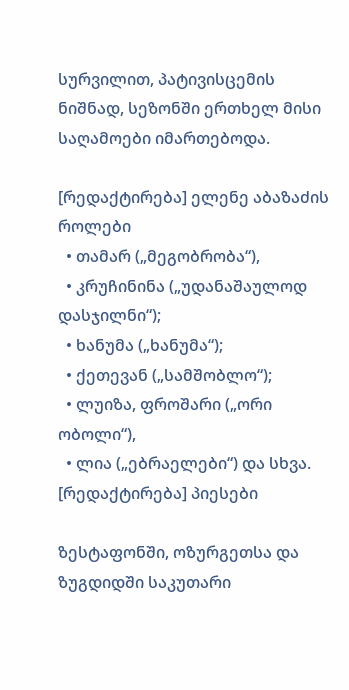სურვილით, პატივისცემის ნიშნად, სეზონში ერთხელ მისი საღამოები იმართებოდა.

[რედაქტირება] ელენე აბაზაძის როლები
  • თამარ („მეგობრობა“),
  • კრუჩინინა („უდანაშაულოდ დასჯილნი“);
  • ხანუმა („ხანუმა“);
  • ქეთევან („სამშობლო“);
  • ლუიზა, ფროშარი („ორი ობოლი“),
  • ლია („ებრაელები“) და სხვა.
[რედაქტირება] პიესები

ზესტაფონში, ოზურგეთსა და ზუგდიდში საკუთარი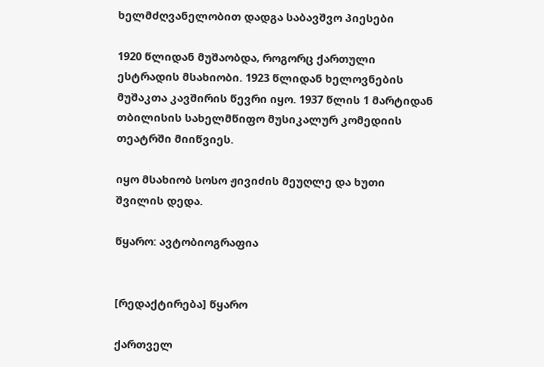ხელმძღვანელობით დადგა საბავშვო პიესები

1920 წლიდან მუშაობდა, როგორც ქართული ესტრადის მსახიობი. 1923 წლიდან ხელოვნების მუშაკთა კავშირის წევრი იყო. 1937 წლის 1 მარტიდან თბილისის სახელმწიფო მუსიკალურ კომედიის თეატრში მიიწვიეს.

იყო მსახიობ სოსო ჟივიძის მეუღლე და ხუთი შვილის დედა.

წყარო: ავტობიოგრაფია


[რედაქტირება] წყარო

ქართველ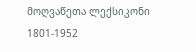მოღვაწეთა ლექსიკონი 1801-1952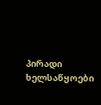პირადი ხელსაწყოები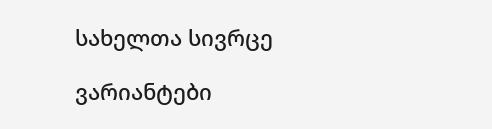სახელთა სივრცე

ვარიანტები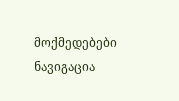მოქმედებები
ნავიგაცია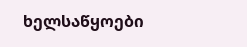ხელსაწყოები